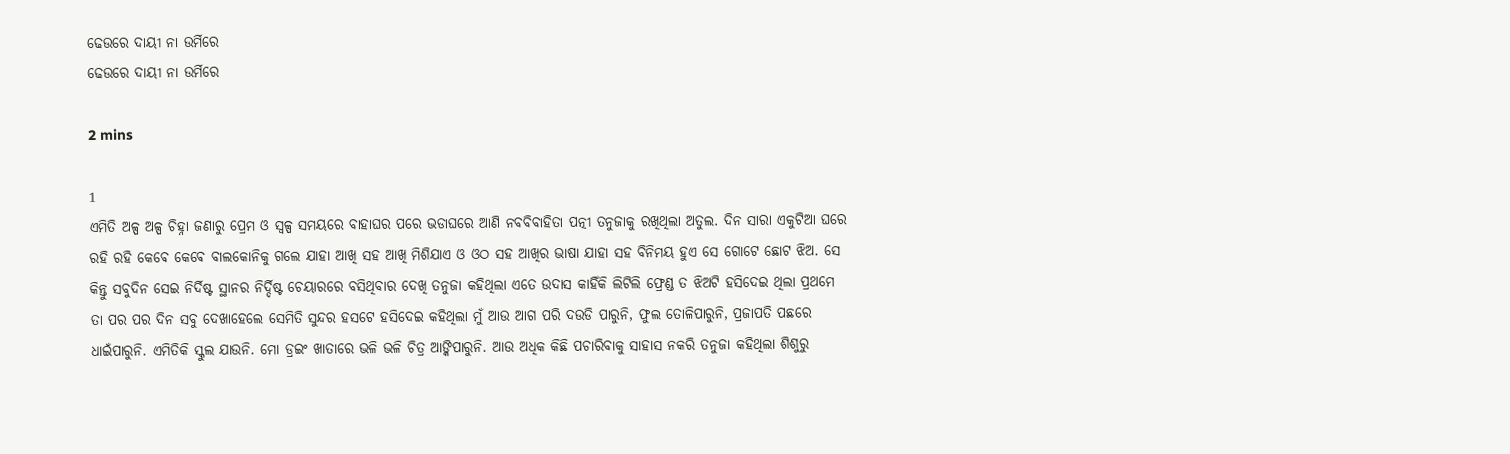ଢେଉରେ ଦାୟୀ ନା ଉର୍ମିରେ
ଢେଉରେ ଦାୟୀ ନା ଉର୍ମିରେ

2 mins

1
ଏମିତି ଅଳ୍ପ ଅଳ୍ପ ଚିହ୍ନା ଜଣାରୁ ପ୍ରେମ ଓ ସ୍ୱଳ୍ପ ସମୟରେ ବାହାଘର ପରେ ଭଡାଘରେ ଆଣି ନବବିବାହିତା ପତ୍ନୀ ତନୁଜାକୁ ରଖିଥିଲା ଅତୁଲ. ଦିନ ସାରା ଏକୁଟିଆ ଘରେ ରହି ରହି କେଵେ କେଵେ ବାଲକୋନିକୁ ଗଲେ ଯାହା ଆଖି ସହ ଆଖି ମିଶିଯାଏ ଓ ଓଠ ସହ ଆଖିର ଭାଷା ଯାହା ସହ ବିନିମୟ ହୁଏ ସେ ଗୋଟେ ଛୋଟ ଝିଅ. ସେ କିନ୍ତୁ ସବୁଦିନ ସେଇ ନିର୍ଦିଷ୍ଟ ସ୍ଥାନର ନିର୍ଦ୍ଦିଷ୍ଟ ଚେୟାରରେ ବସିଥିବାର ଦେଖି ତନୁଜା କହିଥିଲା ଏତେ ଉଦାସ କାହିଁକି ଲିଟିଲି ଫ୍ରେଣ୍ଡ ତ ଝିଅଟି ହସିଦେଇ ଥିଲା ପ୍ରଥମେ ତା ପର ପର ଦିନ ସବୁ ଦେଖାହେଲେ ସେମିତି ସୁନ୍ଦର ହସଟେ ହସିଦେଇ କହିଥିଲା ମୁଁ ଆଉ ଆଗ ପରି ଦଉଡି ପାରୁନି, ଫୁଲ ତୋଳିପାରୁନି, ପ୍ରଜାପତି ପଛରେ ଧାଇଁପାରୁନି. ଏମିତିକି ସ୍କୁଲ ଯାଉନି. ମୋ ଡ୍ରଇଂ ଖାତାରେ ଭଳି ଭଳି ଚିତ୍ର ଆଙ୍କିପାରୁନି. ଆଉ ଅଧିକ କିଛି ପଚାରିବାକୁ ସାହାସ ନକରି ତନୁଜା କହିଥିଲା ଶିଶୁରୁ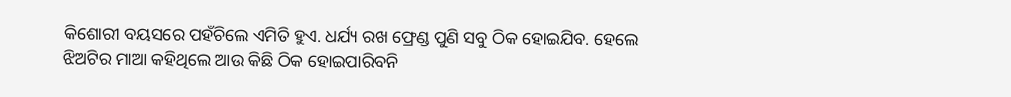କିଶୋରୀ ବୟସରେ ପହଁଚିଲେ ଏମିତି ହୁଏ. ଧର୍ଯ୍ୟ ରଖ ଫ୍ରେଣ୍ଡ ପୁଣି ସବୁ ଠିକ ହୋଇଯିବ. ହେଲେ ଝିଅଟିର ମାଆ କହିଥିଲେ ଆଉ କିଛି ଠିକ ହୋଇପାରିବନି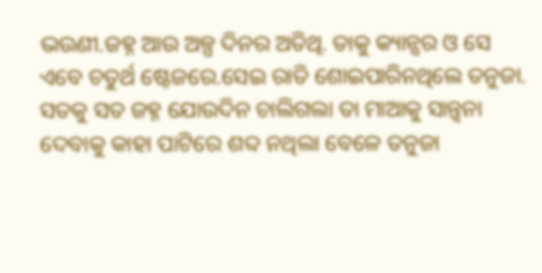ଭଉଣୀ.ଜହ୍ନ ଆଉ ଅଳ୍ପ ଦିନର ଅତିଥି. ତାକୁ କ୍ୟାନ୍ସର ଓ ସେ ଏବେ ଚତୁର୍ଥ ଷ୍ଟେଜରେ.ସେଇ ରାତି ଶୋଇପାରିନଥିଲେ ତନୁଜା. ସତକୁ ସତ ଜହ୍ନ ଯୋଉଦିନ ଚାଲିଗଲା ତା ମାଆକୁ ସାନ୍ତ୍ୱନା ଦେବାକୁ କାହା ପାଟିରେ ଶବ୍ଦ ନଥିଲା ବେଳେ ତନୁଜା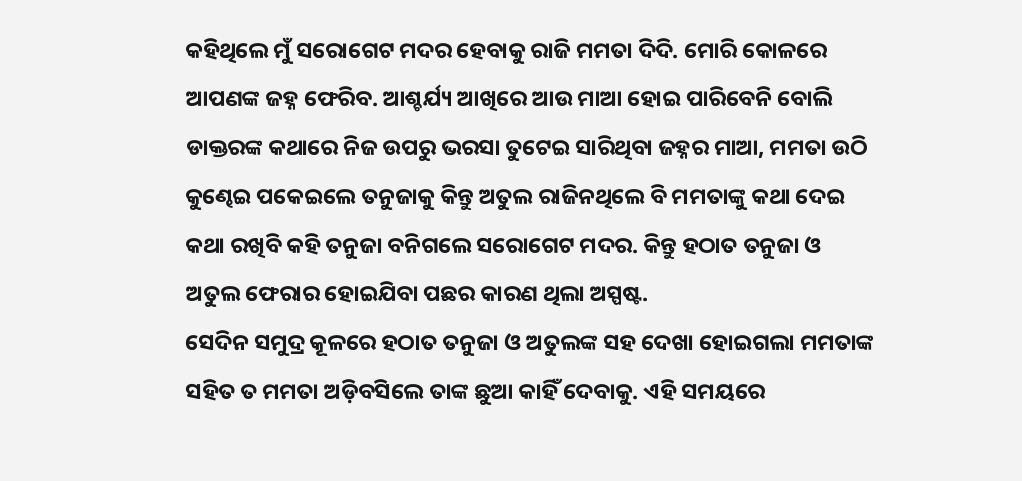କହିଥିଲେ ମୁଁ ସରୋଗେଟ ମଦର ହେବାକୁ ରାଜି ମମତା ଦିଦି. ମୋରି କୋଳରେ ଆପଣଙ୍କ ଜହ୍ନ ଫେରିବ. ଆଶ୍ଚର୍ଯ୍ୟ ଆଖିରେ ଆଉ ମାଆ ହୋଇ ପାରିବେନି ବୋଲି ଡାକ୍ତରଙ୍କ କଥାରେ ନିଜ ଉପରୁ ଭରସା ତୁଟେଇ ସାରିଥିବା ଜହ୍ନର ମାଆ, ମମତା ଉଠି କୁଣ୍ଢେଇ ପକେଇଲେ ତନୁଜାକୁ କିନ୍ତୁ ଅତୁଲ ରାଜିନଥିଲେ ବି ମମତାଙ୍କୁ କଥା ଦେଇ କଥା ରଖିବି କହି ତନୁଜା ବନିଗଲେ ସରୋଗେଟ ମଦର. କିନ୍ତୁ ହଠାତ ତନୁଜା ଓ ଅତୁଲ ଫେରାର ହୋଇଯିବା ପଛର କାରଣ ଥିଲା ଅସ୍ପଷ୍ଟ.
ସେଦିନ ସମୁଦ୍ର କୂଳରେ ହଠାତ ତନୁଜା ଓ ଅତୁଲଙ୍କ ସହ ଦେଖା ହୋଇଗଲା ମମତାଙ୍କ ସହିତ ତ ମମତା ଅଡ଼ିବସିଲେ ତାଙ୍କ ଛୁଆ କାହିଁ ଦେବାକୁ. ଏହି ସମୟରେ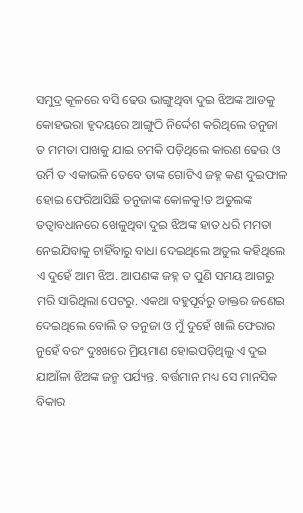ସମୁଦ୍ର କୂଳରେ ବସି ଢେଉ ଭାଙ୍ଗୁଥିବା ଦୁଇ ଝିଅଙ୍କ ଆଡକୁ କୋହଭରା ହୃଦୟରେ ଆଙ୍ଗୁଠି ନିର୍ଦ୍ଦେଶ କରିଥିଲେ ତନୁଜା ତ ମମତା ପାଖକୁ ଯାଇ ଚମକି ପଡ଼ିଥିଲେ କାରଣ ଢେଉ ଓ ଉର୍ମି ତ ଏକାଭଳି ତେବେ ତାଙ୍କ ଗୋଟିଏ ଜହ୍ନ କଣ ଦୁଇଫାଳ ହୋଇ ଫେରିଆସିଛି ତନୁଜାଙ୍କ କୋଳକୁ!ତ ଅତୁଲଙ୍କ ତତ୍ୱାବଧାନରେ ଖେଳୁଥିବା ଦୁଇ ଝିଅଙ୍କ ହାତ ଧରି ମମତା ନେଇଯିବାକୁ ଚାହିଁବାରୁ ବାଧା ଦେଇଥିଲେ ଅତୁଲ କହିଥିଲେ ଏ ଦୁହେଁ ଆମ ଝିଅ. ଆପଣଙ୍କ ଜହ୍ନ ତ ପୁଣି ସମୟ ଆଗରୁ ମରି ସାରିଥିଲା ପେଟରୁ. ଏକଥା ବହୁପୂର୍ବରୁ ଡାକ୍ତର ଜଣେଇ ଦେଇଥିଲେ ବୋଲି ତ ତନୁଜା ଓ ମୁଁ ଦୁହେଁ ଖାଲି ଫେରାର ନୁହେଁ ବରଂ ଦୁଃଖରେ ମ୍ରିୟମାଣ ହୋଇପଡ଼ିଥିଲୁ ଏ ଦୁଇ ଯାଆଁଳା ଝିଅଙ୍କ ଜନ୍ମ ପର୍ଯ୍ୟନ୍ତ. ବର୍ତ୍ତମାନ ମଧ୍ୟ ସେ ମାନସିକ ବିକାର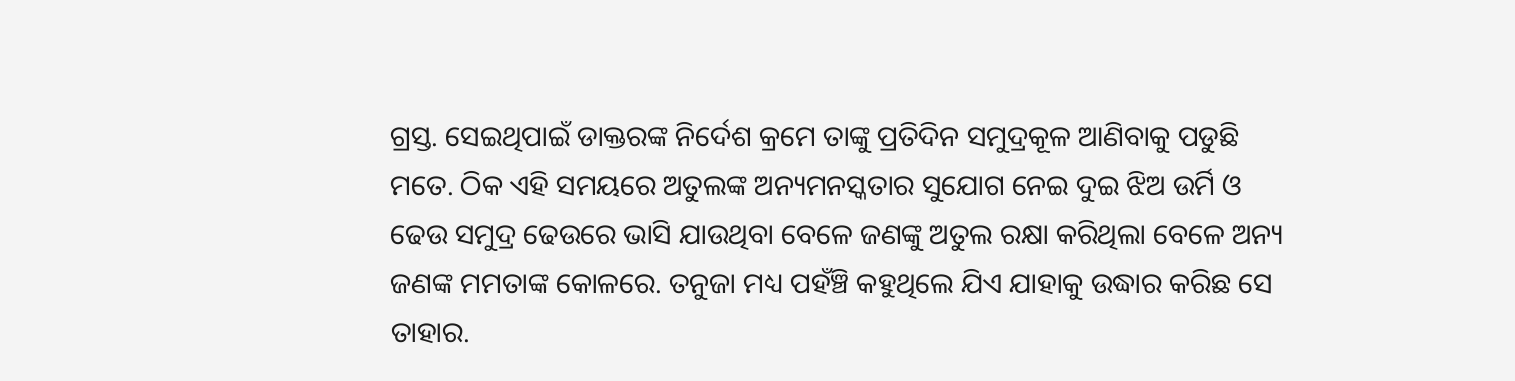ଗ୍ରସ୍ତ. ସେଇଥିପାଇଁ ଡାକ୍ତରଙ୍କ ନିର୍ଦେଶ କ୍ରମେ ତାଙ୍କୁ ପ୍ରତିଦିନ ସମୁଦ୍ରକୂଳ ଆଣିବାକୁ ପଡୁଛି ମତେ. ଠିକ ଏହି ସମୟରେ ଅତୁଲଙ୍କ ଅନ୍ୟମନସ୍କତାର ସୁଯୋଗ ନେଇ ଦୁଇ ଝିଅ ଉର୍ମି ଓ ଢେଉ ସମୁଦ୍ର ଢେଉରେ ଭାସି ଯାଉଥିବା ବେଳେ ଜଣଙ୍କୁ ଅତୁଲ ରକ୍ଷା କରିଥିଲା ବେଳେ ଅନ୍ୟ ଜଣଙ୍କ ମମତାଙ୍କ କୋଳରେ. ତନୁଜା ମଧ୍ୟ ପହଁଞ୍ଚି କହୁଥିଲେ ଯିଏ ଯାହାକୁ ଉଦ୍ଧାର କରିଛ ସେ ତାହାର.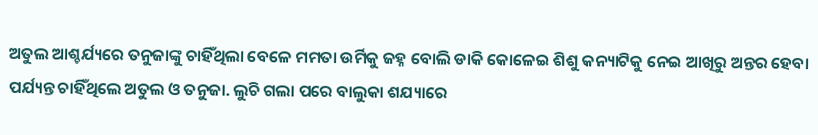ଅତୁଲ ଆଶ୍ଚର୍ଯ୍ୟରେ ତନୁଜାଙ୍କୁ ଚାହିଁଥିଲା ବେଳେ ମମତା ଉର୍ମିକୁ ଜହ୍ନ ବୋଲି ଡାକି କୋଳେଇ ଶିଶୁ କନ୍ୟାଟିକୁ ନେଇ ଆଖିରୁ ଅନ୍ତର ହେବା ପର୍ଯ୍ୟନ୍ତ ଚାହିଁଥିଲେ ଅତୁଲ ଓ ତନୁଜା. ଲୁଚି ଗଲା ପରେ ବାଲୁକା ଶଯ୍ୟାରେ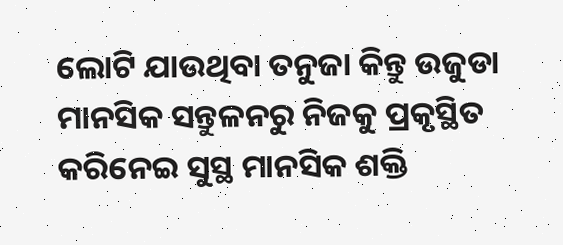ଲୋଟି ଯାଉଥିବା ତନୁଜା କିନ୍ତୁ ଉଜୁଡା ମାନସିକ ସନ୍ତୁଳନରୁ ନିଜକୁ ପ୍ରକୃସ୍ଥିତ କରିନେଇ ସୁସ୍ଥ ମାନସିକ ଶକ୍ତି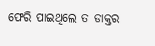ଫେରି ପାଇଥିଲେ ତ ଡାକ୍ତର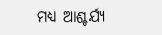ମଧ୍ୟ ଆଶ୍ଚର୍ଯ୍ୟ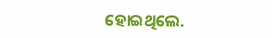ହୋଇଥିଲେ.